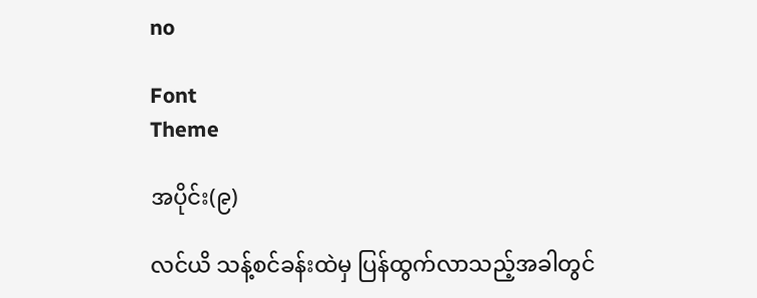no

Font
Theme

အပိုင်း(၉)

လင်ယိ သန့်စင်ခန်းထဲမှ ပြန်ထွက်လာသည့်အခါတွင်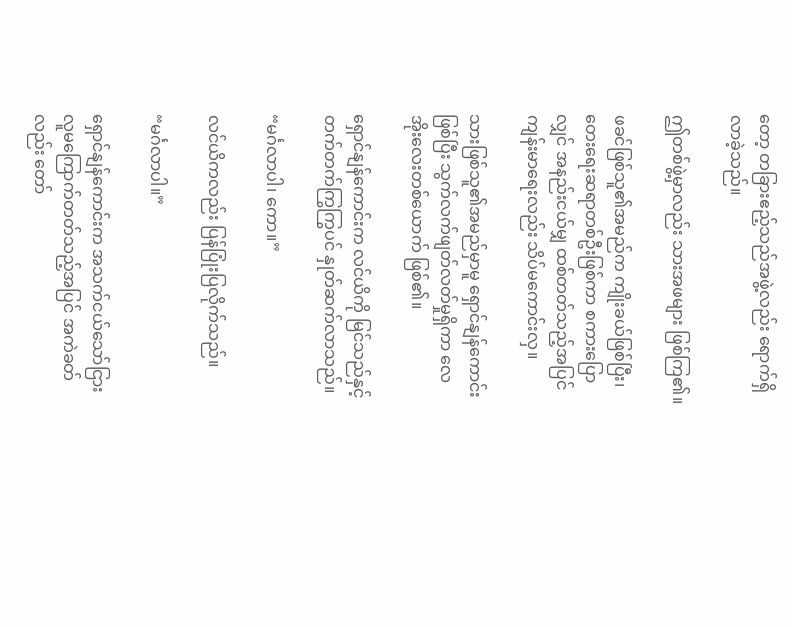တော့ တခြားဧည့်သည်အဖွဲ့လည်း ရောက်ရှိလာခဲ့သည်။

ဤတစ်ဖွဲ့မှာလည်း သားအဖများ ဖြစ်ကြ၏။

ဖခင်ဖြစ်သူ၏အမည်က ကျိုးခယ်ဖြစ်ပြီး၊ တေးရေးဆရာတစ်ဦးဖြစ်ကာ စကားပြောလျှင် အနည်းငယ်မျှ ထစ်တတ်သည့်အပြင် ကျန်းမာရေးလည်း သိပ်မကောင်းလှ။

သားဖြစ်သူ၏အမည်မှာမူ ရှောင်နျန်ကောင်းဖြစ်ပြီး သွက်လက်ဖျတ်လတ်မှုရှိကာ လေအိုးလေးတစ်ယောက် ဖြစ်၏။

ရှောင်နျန်ကောင်းက လင်ယိကို မြင်သည်နှင့် တက်တက်ကြွကြွပင် နှုတ်ဆက်လာသည်။

“မင်္ဂလာပါ၊ ကော။”

လင်ယိကလည်း ပြန်ပြုံးပြလိုက်သည်။

“မင်္ဂလာပါ။”

ရှောင်နျန်ကောင်းက အသက်ငယ်သော်ငြား လူမကြောက်တတ်သည့်အပြင် အကဲခတ်လည်း တော်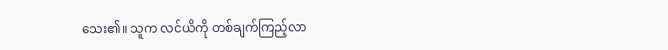သေး၏။ သူက လင်ယိကို တစ်ချက်ကြည့်လာ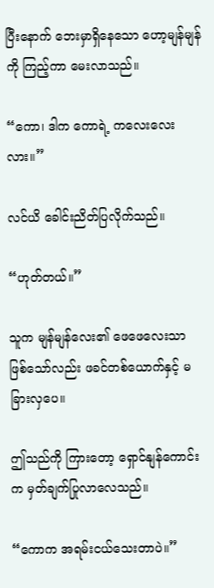ပြီးနောက် ဘေးမှာရှိနေသော ဟော့မျန်မျန်ကို ကြည့်ကာ မေးလာသည်။

“ကော၊ ဒါက ကောရဲ့ ကလေးလေးလား။”

လင်ယိ ခေါင်းညိတ်ပြလိုက်သည်။

“ဟုတ်တယ်။”

သူက မျန်မျန်လေး၏ ဖေဖေလေးသာ ဖြစ်သော်လည်း ဖခင်တစ်ယောက်နှင့် မခြားလှပေ။

ဤသည်ကို ကြားတော့ ရှောင်နျန်ကောင်းက မှတ်ချက်ပြုလာလေသည်။

“ကောက အရမ်းငယ်သေးတာပဲ။”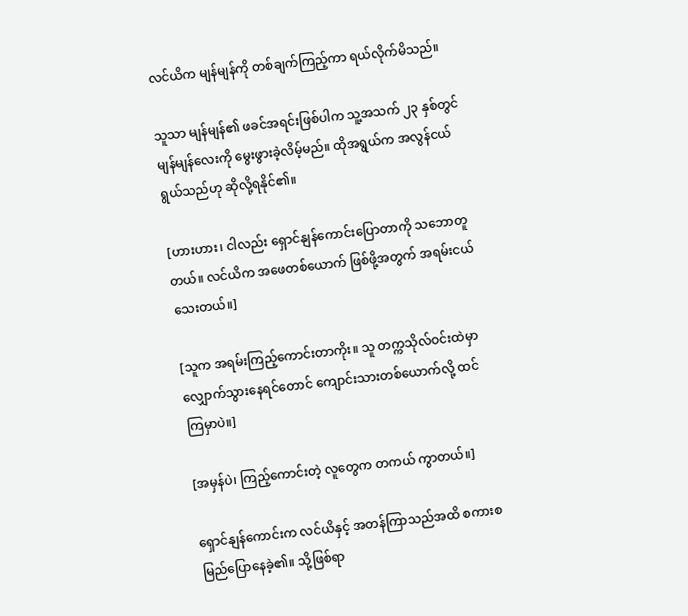လင်ယိက မျန်မျန်ကို တစ်ချက်ကြည့်ကာ ရယ်လိုက်မိသည်။

သူသာ မျန်မျန်၏ ဖခင်အရင်းဖြစ်ပါက သူ့အသက် ၂၃ နှစ်တွင် မျန်မျန်လေးကို မွေးဖွားခဲ့လိမ့်မည်။ ထိုအရွယ်က အလွန်ငယ်ရွယ်သည်ဟု ဆိုလို့ရနိုင်၏။

[ဟားဟား၊ ငါလည်း ရှောင်နျန်ကောင်းပြောတာကို သဘောတူတယ်။ လင်ယိက အဖေတစ်ယောက် ဖြစ်ဖို့အတွက် အရမ်းငယ်သေးတယ်။]

[သူက အရမ်းကြည့်ကောင်းတာကိုး။ သူ တက္ကသိုလ်ဝင်းထဲမှာ လျှောက်သွားနေရင်တောင် ကျောင်းသားတစ်ယောက်လို့ ထင်ကြမှာပဲ။]

[အမှန်ပဲ၊ ကြည့်ကောင်းတဲ့ လူတွေက တကယ် ကွာတယ်။]

ရှောင်နျန်ကောင်းက လင်ယိနှင့် အတန်ကြာသည်အထိ စကားစမြည်ပြောနေခဲ့၏။ သို့ဖြစ်ရာ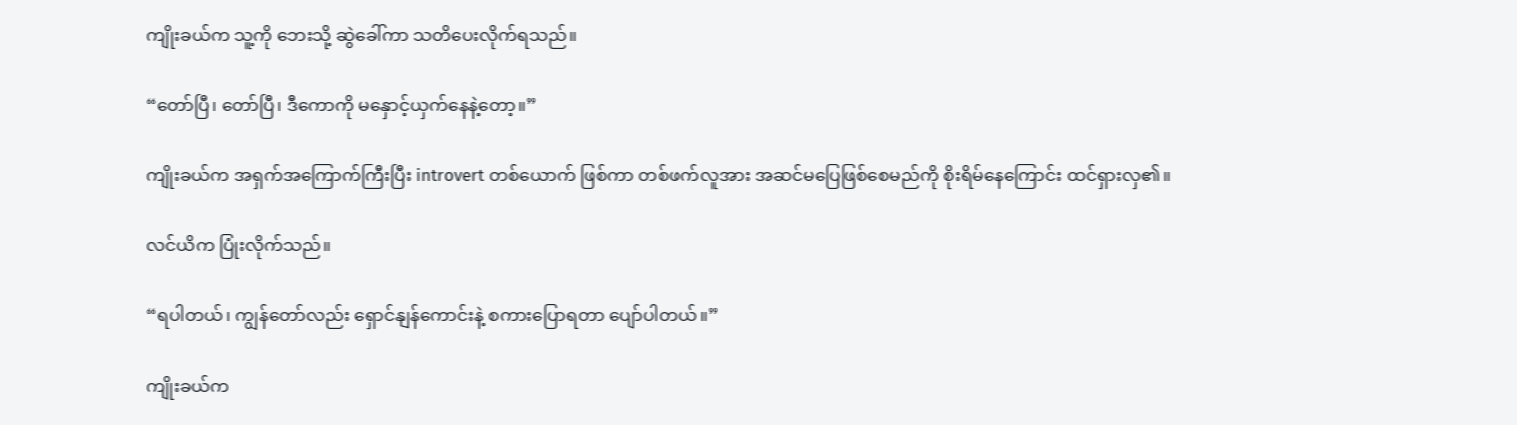ကျိုးခယ်က သူ့ကို ဘေးသို့ ဆွဲခေါ်ကာ သတိပေးလိုက်ရသည်။

“တော်ပြီ၊ တော်ပြီ၊ ဒီကောကို မနှောင့်ယှက်နေနဲ့တော့။”

ကျိုးခယ်က အရှက်အကြောက်ကြီးပြီး introvert တစ်ယောက် ဖြစ်ကာ တစ်ဖက်လူအား အဆင်မပြေဖြစ်စေမည်ကို စိုးရိမ်နေကြောင်း ထင်ရှားလှ၏။

လင်ယိက ပြုံးလိုက်သည်။

“ရပါတယ်၊ ကျွန်တော်လည်း ရှောင်နျန်ကောင်းနဲ့ စကားပြောရတာ ပျော်ပါတယ်။”

ကျိုးခယ်က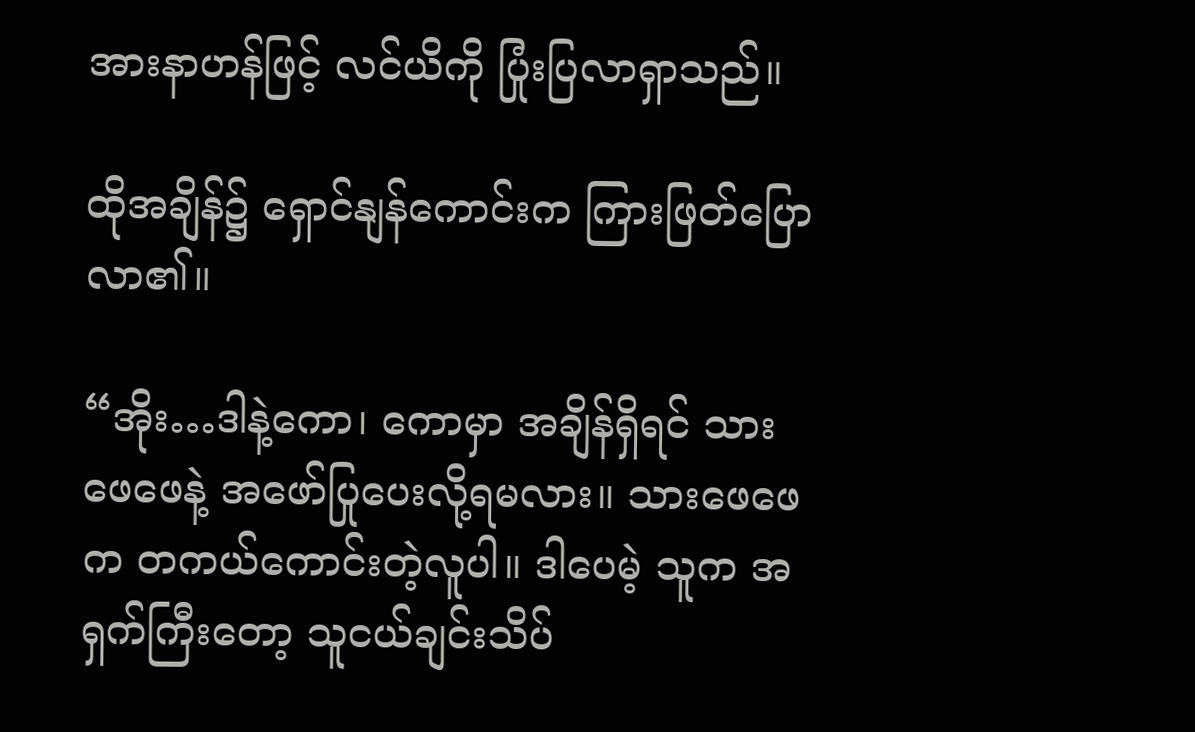အားနာဟန်ဖြင့် လင်ယိကို ပြုံးပြလာရှာသည်။

ထိုအချိန်၌ ရှောင်နျန်ကောင်းက ကြားဖြတ်ပြောလာ၏။

“အိုး…ဒါနဲ့ကော၊ ကောမှာ အချိန်ရှိရင် သားဖေဖေနဲ့ အဖော်ပြုပေးလို့ရမလား။ သားဖေဖေက တကယ်ကောင်းတဲ့လူပါ။ ဒါပေမဲ့ သူက အရှက်ကြီးတော့ သူငယ်ချင်းသိပ်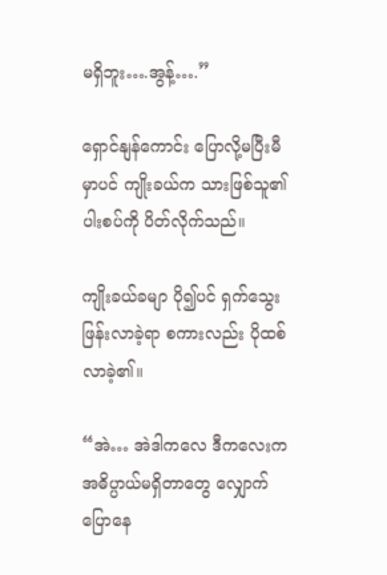မရှိဘူး….အွန့်….”

ရှောင်နျန်ကောင်း ပြောလို့မပြီးမီမှာပင် ကျိုးခယ်က သားဖြစ်သူ၏ပါးစပ်ကို ပိတ်လိုက်သည်။

ကျိုးခယ်ခမျာ ပို၍ပင် ရှက်သွေးဖြန်းလာခဲ့ရာ စကားလည်း ပိုထစ်လာခဲ့၏။

“အဲ… အဲဒါကလေ ဒီကလေးက အဓိပ္ပာယ်မရှိတာတွေ လျှောက်ပြောနေ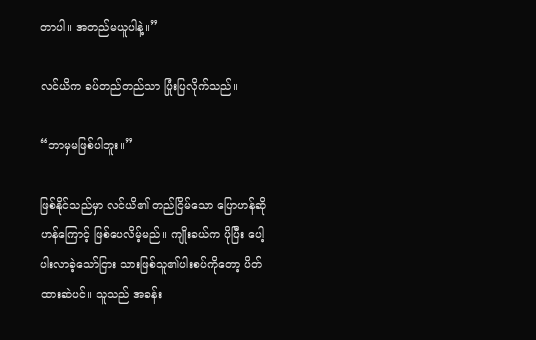တာပါ။ အတည်မယူပါနဲ့။”

လင်ယိက ခပ်တည်တည်သာ ပြုံးပြလိုက်သည်။

“ဘာမှမဖြစ်ပါဘူး။”

ဖြစ်နိုင်သည်မှာ လင်ယိ၏ တည်ငြိမ်သော ပြောဟန်ဆိုဟန်ကြောင့် ဖြစ်ပေလိမ့်မည်။ ကျိုးခယ်က ပိုပြီး ပေါ့ပါးလာခဲ့သော်ငြား သားဖြစ်သူ၏ပါးစပ်ကိုတော့ ပိတ်ထားဆဲပင်။ သူသည် အခန်း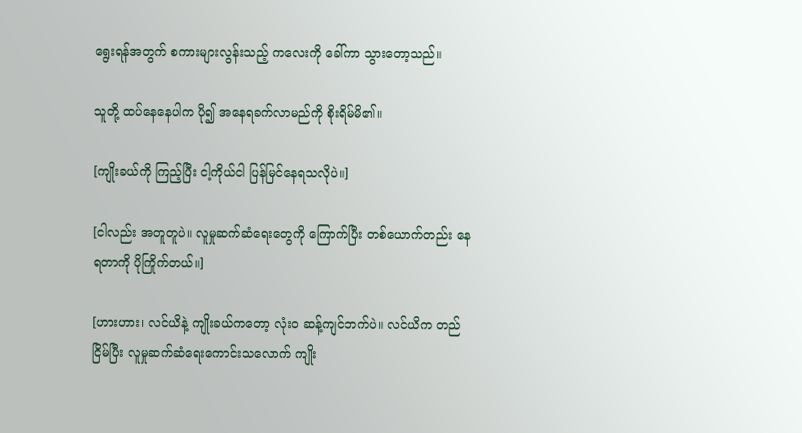ရွေးရန်အတွက် စကားများလွန်းသည့် ကလေးကို ခေါ်ကာ သွားတော့သည်။

သူတို့ ထပ်နေနေပါက ပို၍ အနေရခက်လာမည်ကို စိုးရိမ်မိ၏။

[ကျိုးခယ်ကို ကြည့်ပြီး ငါ့ကိုယ်ငါ ပြန်မြင်နေရသလိုပဲ။]

[ငါလည်း အတူတူပဲ။ လူမှုဆက်ဆံရေးတွေကို ကြောက်ပြီး တစ်ယောက်တည်း နေရတာကို ပိုကြိုက်တယ်။]

[ဟားဟား၊ လင်ယိနဲ့ ကျိုးခယ်ကတော့ လုံးဝ ဆန့်ကျင်ဘက်ပဲ။ လင်ယိက တည်ငြိမ်ပြီး လူမှုဆက်ဆံရေးကောင်းသလောက် ကျိုး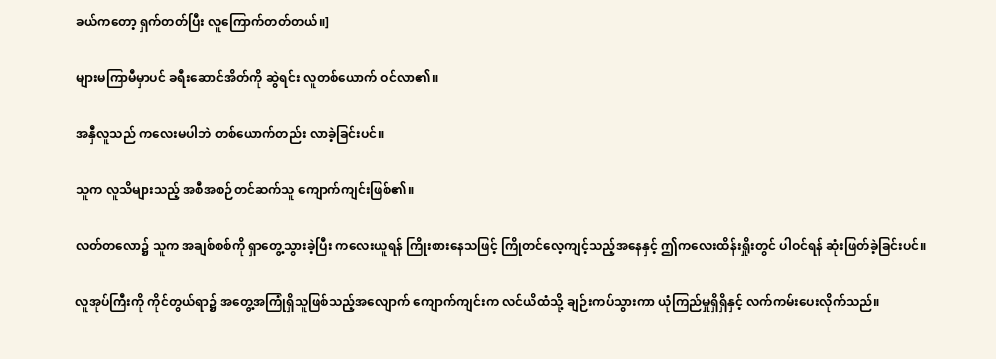ခယ်ကတော့ ရှက်တတ်ပြီး လူကြောက်တတ်တယ်။]

များမကြာမီမှာပင် ခရီးဆောင်အိတ်ကို ဆွဲရင်း လူတစ်ယောက် ဝင်လာ၏။

အနှီလူသည် ကလေးမပါဘဲ တစ်ယောက်တည်း လာခဲ့ခြင်းပင်။

သူက လူသိများသည့် အစီအစဉ်တင်ဆက်သူ ကျောက်ကျင်းဖြစ်၏။

လတ်တလော၌ သူက အချစ်စစ်ကို ရှာတွေ့သွားခဲ့ပြီး ကလေးယူရန် ကြိုးစားနေသဖြင့် ကြိုတင်လေ့ကျင့်သည့်အနေနှင့် ဤကလေးထိန်းရှိုးတွင် ပါဝင်ရန် ဆုံးဖြတ်ခဲ့ခြင်းပင်။

လူအုပ်ကြီးကို ကိုင်တွယ်ရာ၌ အတွေ့အကြုံရှိသူဖြစ်သည့်အလျောက် ကျောက်ကျင်းက လင်ယိထံသို့ ချဉ်းကပ်သွားကာ ယုံကြည်မှုရှိရှိနှင့် လက်ကမ်းပေးလိုက်သည်။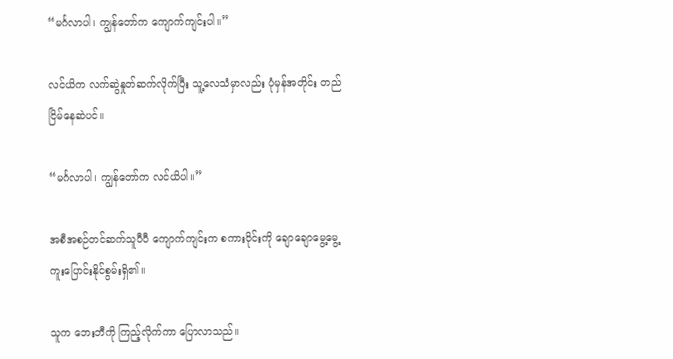“မင်္ဂလာပါ၊ ကျွန်တော်က ကျောက်ကျင်းပါ။”

လင်ယိက လက်ဆွဲနှုတ်ဆက်လိုက်ပြီး သူ့လေသံမှာလည်း ပုံမှန်အတိုင်း တည်ငြိမ်နေဆဲပင်။

“မင်္ဂလာပါ၊ ကျွန်တော်က လင်ယိပါ။”

အစီအစဉ်တင်ဆက်သူပီပီ ကျောက်ကျင်းက စကားဝိုင်းကို ချောချောမွေ့မွေ့ ကူးပြောင်းနိုင်စွမ်းရှိ၏။

သူက ဘေးဘီကို ကြည့်လိုက်ကာ ပြောလာသည်။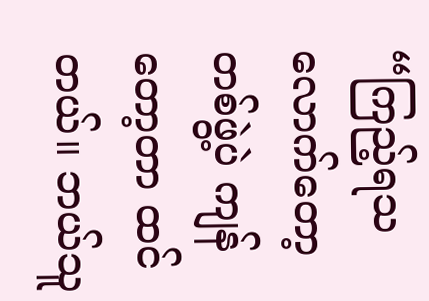“ကြည့်ရသလောက်တော့ တစ်ဖွဲ့ပဲ ကျန်တော့တာ ထင်တယ်။ ဘယ်သူ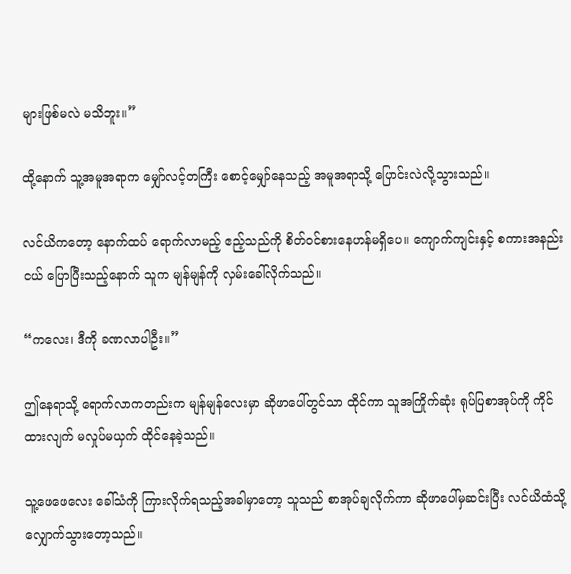များဖြစ်မလဲ မသိဘူး။”

ထို့နောက် သူ့အမူအရာက မျှော်လင့်တကြီး စောင့်မျှော်နေသည့် အမူအရာသို့ ပြောင်းလဲလို့သွားသည်။

လင်ယိကတော့ နောက်ထပ် ရောက်လာမည့် ဧည့်သည်ကို စိတ်ဝင်စားနေဟန်မရှိပေ။ ကျောက်ကျင်းနှင့် စကားအနည်းငယ် ပြောပြီးသည့်နောက် သူက မျန်မျန်ကို လှမ်းခေါ်လိုက်သည်။

“ကလေး၊ ဒီကို ခဏလာပါဦး။”

ဤနေရာသို့ ရောက်လာကတည်းက မျန်မျန်လေးမှာ ဆိုဖာပေါ်တွင်သာ ထိုင်ကာ သူအကြိုက်ဆုံး ရုပ်ပြစာအုပ်ကို ကိုင်ထားလျက် မလှုပ်မယှက် ထိုင်နေခဲ့သည်။

သူ့ဖေဖေလေး ခေါ်သံကို ကြားလိုက်ရသည့်အခါမှာတော့ သူသည် စာအုပ်ချလိုက်ကာ ဆိုဖာပေါ်မှဆင်းပြီး လင်ယိထံသို့ လျှောက်သွားတော့သည်။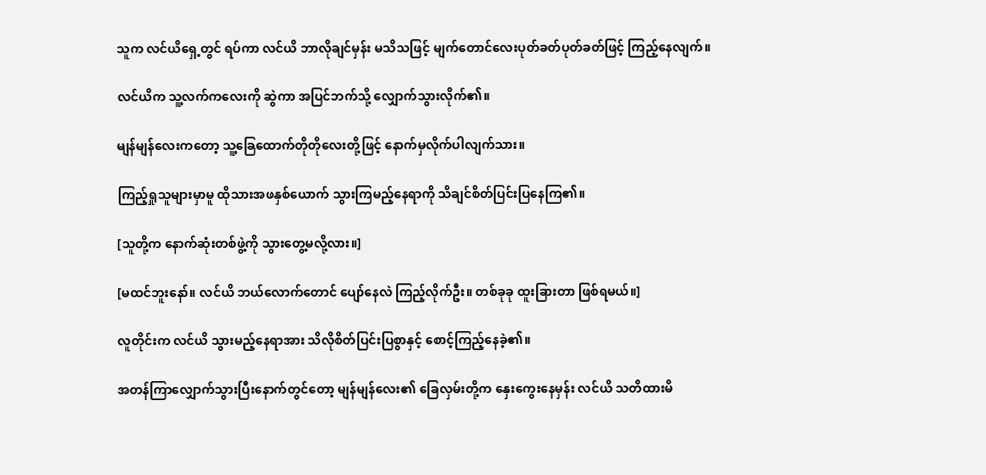သူက လင်ယိရှေ့တွင် ရပ်ကာ လင်ယိ ဘာလိုချင်မှန်း မသိသဖြင့် မျက်တောင်လေးပုတ်ခတ်ပုတ်ခတ်ဖြင့် ကြည့်နေလျက်။

လင်ယိက သူ့လက်ကလေးကို ဆွဲကာ အပြင်ဘက်သို့ လျှောက်သွားလိုက်၏။

မျန်မျန်လေးကတော့ သူ့ခြေထောက်တိုတိုလေးတို့ဖြင့် နောက်မှလိုက်ပါလျက်သား။

ကြည့်ရှုသူများမှာမူ ထိုသားအဖနှစ်ယောက် သွားကြမည့်နေရာကို သိချင်စိတ်ပြင်းပြနေကြ၏။

[သူတို့က နောက်ဆုံးတစ်ဖွဲ့ကို သွားတွေ့မလို့လား။]

[မထင်ဘူးနော်။ လင်ယိ ဘယ်လောက်တောင် ပျော်နေလဲ ကြည့်လိုက်ဦး။ တစ်ခုခု ထူးခြားတာ ဖြစ်ရမယ်။]

လူတိုင်းက လင်ယိ သွားမည့်နေရာအား သိလိုစိတ်ပြင်းပြစွာနှင့် စောင့်ကြည့်နေခဲ့၏။

အတန်ကြာလျှောက်သွားပြီးနောက်တွင်တော့ မျန်မျန်လေး၏ ခြေလှမ်းတို့က နှေးကွေးနေမှန်း လင်ယိ သတိထားမိ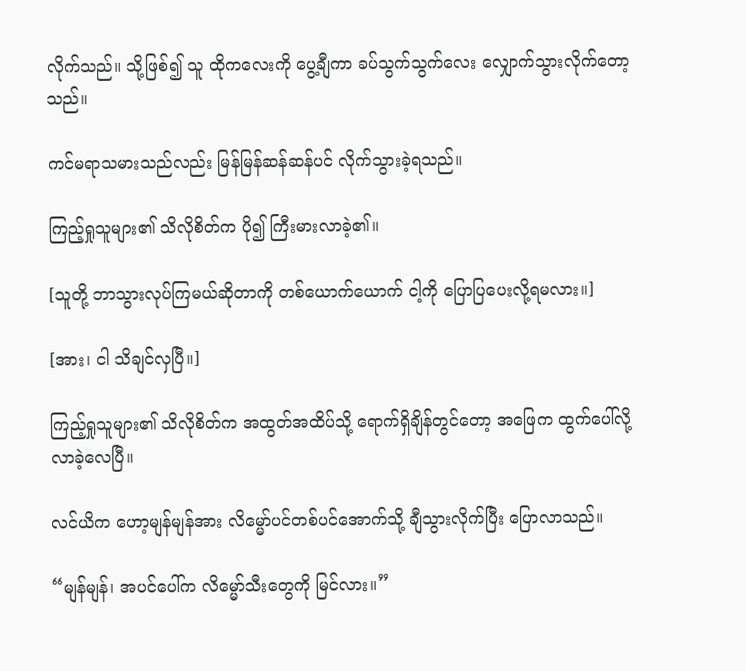လိုက်သည်။ သို့ဖြစ်၍ သူ ထိုကလေးကို ပွေ့ချီကာ ခပ်သွက်သွက်လေး လျှောက်သွားလိုက်တော့သည်။

ကင်မရာသမားသည်လည်း မြန်မြန်ဆန်ဆန်ပင် လိုက်သွားခဲ့ရသည်။

ကြည့်ရှုသူများ၏ သိလိုစိတ်က ပို၍ ကြီးမားလာခဲ့၏။

[သူတို့ ဘာသွားလုပ်ကြမယ်ဆိုတာကို တစ်ယောက်ယောက် ငါ့ကို ပြောပြပေးလို့ရမလား။]

[အား၊ ငါ သိချင်လှပြီ။]

ကြည့်ရှုသူများ၏ သိလိုစိတ်က အထွတ်အထိပ်သို့ ရောက်ရှိချိန်တွင်တော့ အဖြေက ထွက်ပေါ်လို့လာခဲ့လေပြီ။

လင်ယိက ဟော့မျန်မျန်အား လိမ္မော်ပင်တစ်ပင်အောက်သို့ ချီသွားလိုက်ပြီး ပြောလာသည်။

“မျန်မျန်၊ အပင်ပေါ်က လိမ္မော်သီးတွေကို မြင်လား။”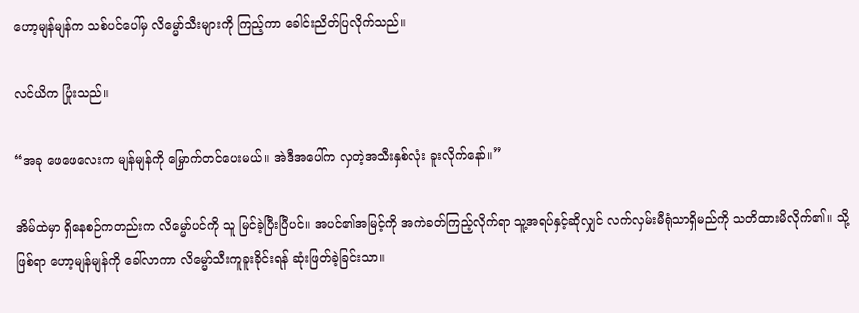ဟော့မျန်မျန်က သစ်ပင်ပေါ်မှ လိမ္မော်သီးများကို ကြည့်ကာ ခေါင်းညိတ်ပြလိုက်သည်။

လင်ယိက ပြုံးသည်။

“အခု ဖေဖေလေးက မျန်မျန်ကို မြှောက်တင်ပေးမယ်။ အဲဒီအပေါ်က လှတဲ့အသီးနှစ်လုံး ခူးလိုက်နော်။”

အိမ်ထဲမှာ ရှိနေစဉ်ကတည်းက လိမ္မော်ပင်ကို သူ မြင်ခဲ့ပြီးပြီပင်။ အပင်၏အမြင့်ကို အကဲခတ်ကြည့်လိုက်ရာ သူ့အရပ်နှင့်ဆိုလျှင် လက်လှမ်းမီရုံသာရှိမည်ကို သတိထားမိလိုက်၏။ သို့ဖြစ်ရာ ဟော့မျန်မျန်ကို ခေါ်လာကာ လိမ္မော်သီးကူခူးခိုင်းရန် ဆုံးဖြတ်ခဲ့ခြင်းသာ။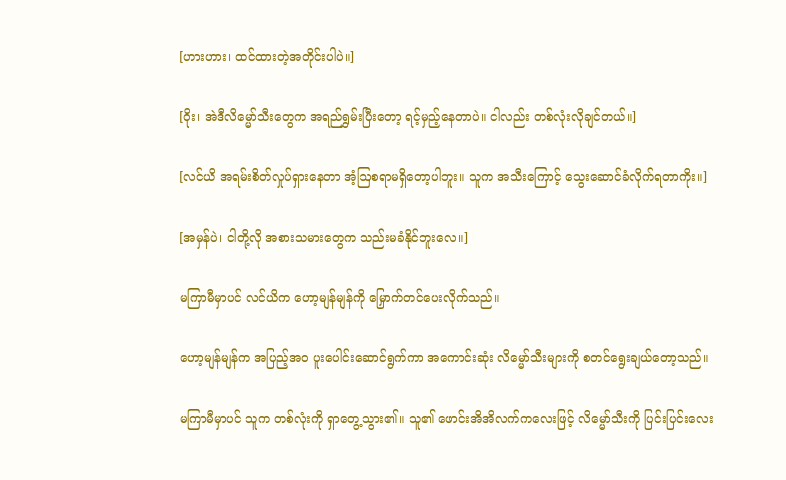[ဟားဟား၊ ထင်ထားတဲ့အတိုင်းပါပဲ။]

[ဝိုး၊ အဲဒီလိမ္မော်သီးတွေက အရည်ရွှမ်းပြီးတော့ ရင့်မှည့်နေတာပဲ။ ငါလည်း တစ်လုံးလိုချင်တယ်။]

[လင်ယိ အရမ်းစိတ်လှုပ်ရှားနေတာ အံ့ဩစရာမရှိတော့ပါဘူး။ သူက အသီးကြောင့် သွေးဆောင်ခံလိုက်ရတာကိုး။]

[အမှန်ပဲ၊ ငါတို့လို အစားသမားတွေက သည်းမခံနိုင်ဘူးလေ။]

မကြာမီမှာပင် လင်ယိက ဟော့မျန်မျန်ကို မြှောက်တင်ပေးလိုက်သည်။

ဟော့မျန်မျန်က အပြည့်အဝ ပူးပေါင်းဆောင်ရွက်ကာ အကောင်းဆုံး လိမ္မော်သီးများကို စတင်ရွေးချယ်တော့သည်။

မကြာမီမှာပင် သူက တစ်လုံးကို ရှာတွေ့သွား၏။ သူ၏ ဖောင်းအိအိလက်ကလေးဖြင့် လိမ္မော်သီးကို ပြင်းပြင်းလေး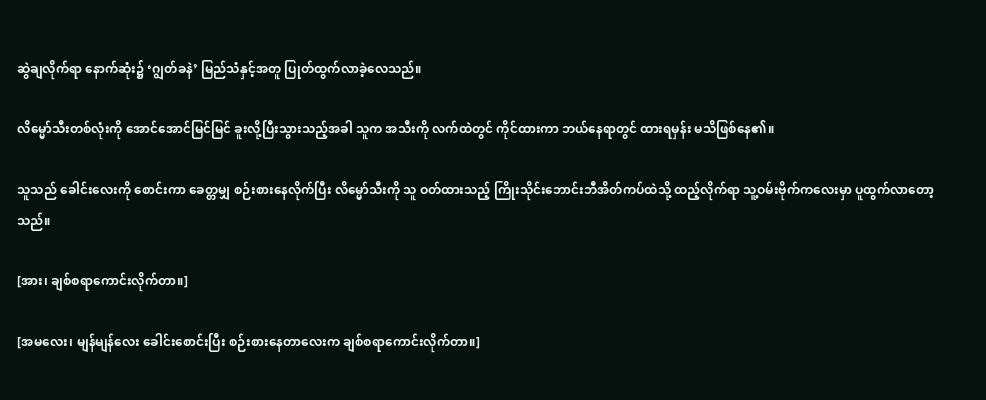ဆွဲချလိုက်ရာ နောက်ဆုံး၌ ‘ဂျွတ်ခနဲ’ မြည်သံနှင့်အတူ ပြုတ်ထွက်လာခဲ့လေသည်။

လိမ္မော်သီးတစ်လုံးကို အောင်အောင်မြင်မြင် ခူးလို့ပြီးသွားသည့်အခါ သူက အသီးကို လက်ထဲတွင် ကိုင်ထားကာ ဘယ်နေရာတွင် ထားရမှန်း မသိဖြစ်နေ၏။

သူသည် ခေါင်းလေးကို စောင်းကာ ခေတ္တမျှ စဉ်းစားနေလိုက်ပြီး လိမ္မော်သီးကို သူ ဝတ်ထားသည့် ကြိုးသိုင်းဘောင်းဘီအိတ်ကပ်ထဲသို့ ထည့်လိုက်ရာ သူ့ဝမ်းဗိုက်ကလေးမှာ ပူထွက်လာတော့သည်။

[အား၊ ချစ်စရာကောင်းလိုက်တာ။]

[အမလေး၊ မျန်မျန်လေး ခေါင်းစောင်းပြီး စဉ်းစားနေတာလေးက ချစ်စရာကောင်းလိုက်တာ။]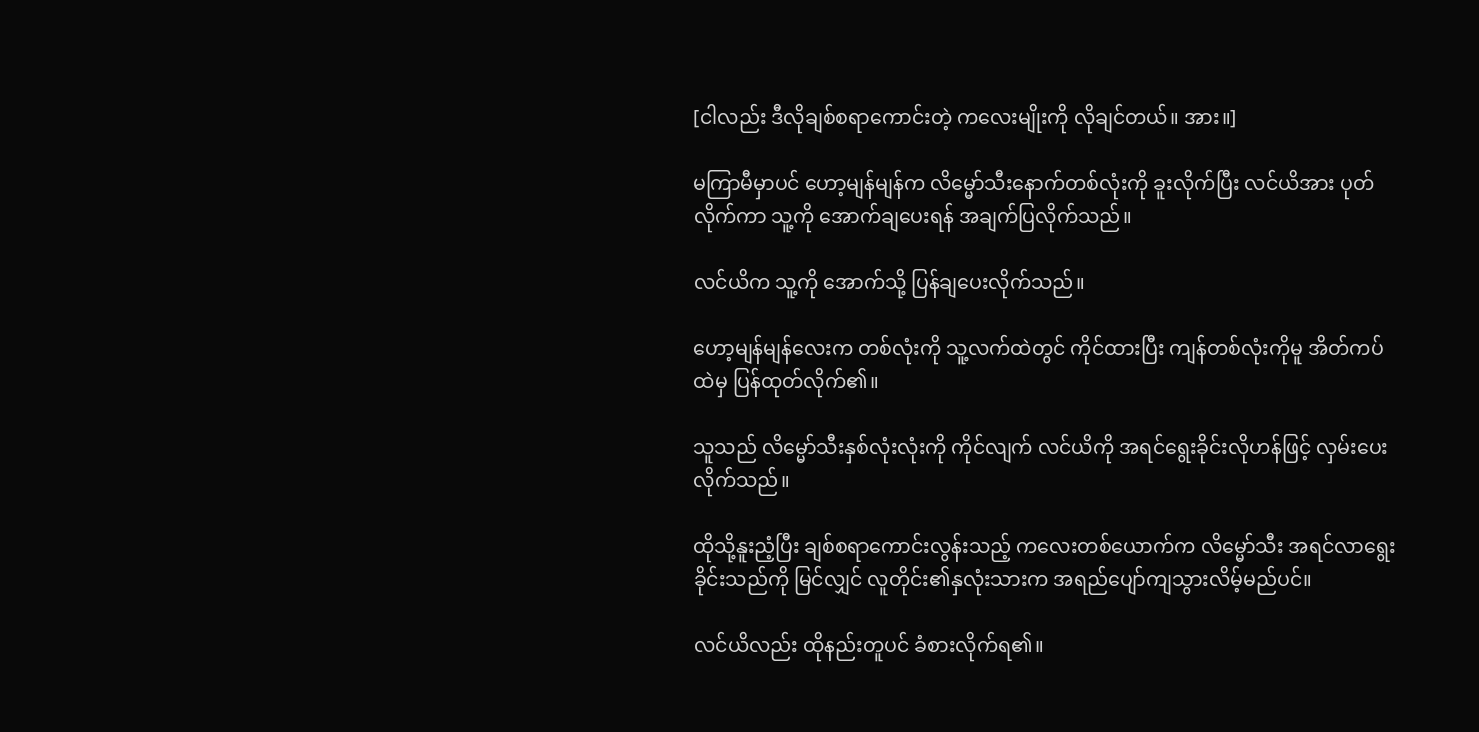[ငါလည်း ဒီလိုချစ်စရာကောင်းတဲ့ ကလေးမျိုးကို လိုချင်တယ်။ အား။]

မကြာမီမှာပင် ဟော့မျန်မျန်က လိမ္မော်သီးနောက်တစ်လုံးကို ခူးလိုက်ပြီး လင်ယိအား ပုတ်လိုက်ကာ သူ့ကို အောက်ချပေးရန် အချက်ပြလိုက်သည်။

လင်ယိက သူ့ကို အောက်သို့ ပြန်ချပေးလိုက်သည်။

ဟော့မျန်မျန်လေးက တစ်လုံးကို သူ့လက်ထဲတွင် ကိုင်ထားပြီး ကျန်တစ်လုံးကိုမူ အိတ်ကပ်ထဲမှ ပြန်ထုတ်လိုက်၏။

သူသည် လိမ္မော်သီးနှစ်လုံးလုံးကို ကိုင်လျက် လင်ယိကို အရင်ရွေးခိုင်းလိုဟန်ဖြင့် လှမ်းပေးလိုက်သည်။

ထိုသို့နူးညံ့ပြီး ချစ်စရာကောင်းလွန်းသည့် ကလေးတစ်ယောက်က လိမ္မော်သီး အရင်လာရွေးခိုင်းသည်ကို မြင်လျှင် လူတိုင်း၏နှလုံးသားက အရည်ပျော်ကျသွားလိမ့်မည်ပင်။

လင်ယိလည်း ထိုနည်းတူပင် ခံစားလိုက်ရ၏။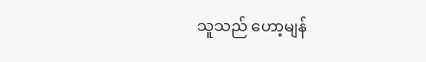သူသည် ဟော့မျန်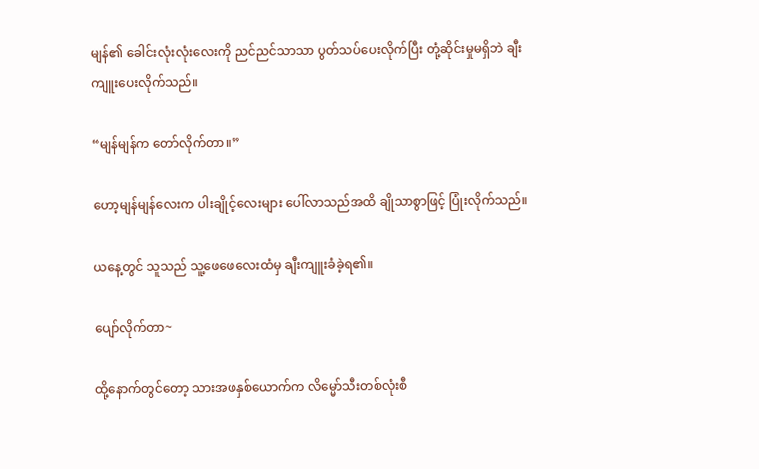မျန်၏ ခေါင်းလုံးလုံးလေးကို ညင်ညင်သာသာ ပွတ်သပ်ပေးလိုက်ပြီး တုံ့ဆိုင်းမှုမရှိဘဲ ချီးကျူးပေးလိုက်သည်။

“မျန်မျန်က တော်လိုက်တာ။”

ဟော့မျန်မျန်လေးက ပါးချိုင့်လေးများ ပေါ်လာသည်အထိ ချိုသာစွာဖြင့် ပြုံးလိုက်သည်။

ယနေ့တွင် သူသည် သူ့ဖေဖေလေးထံမှ ချီးကျူးခံခဲ့ရ၏။

ပျော်လိုက်တာ~

ထို့နောက်တွင်တော့ သားအဖနှစ်ယောက်က လိမ္မော်သီးတစ်လုံးစီ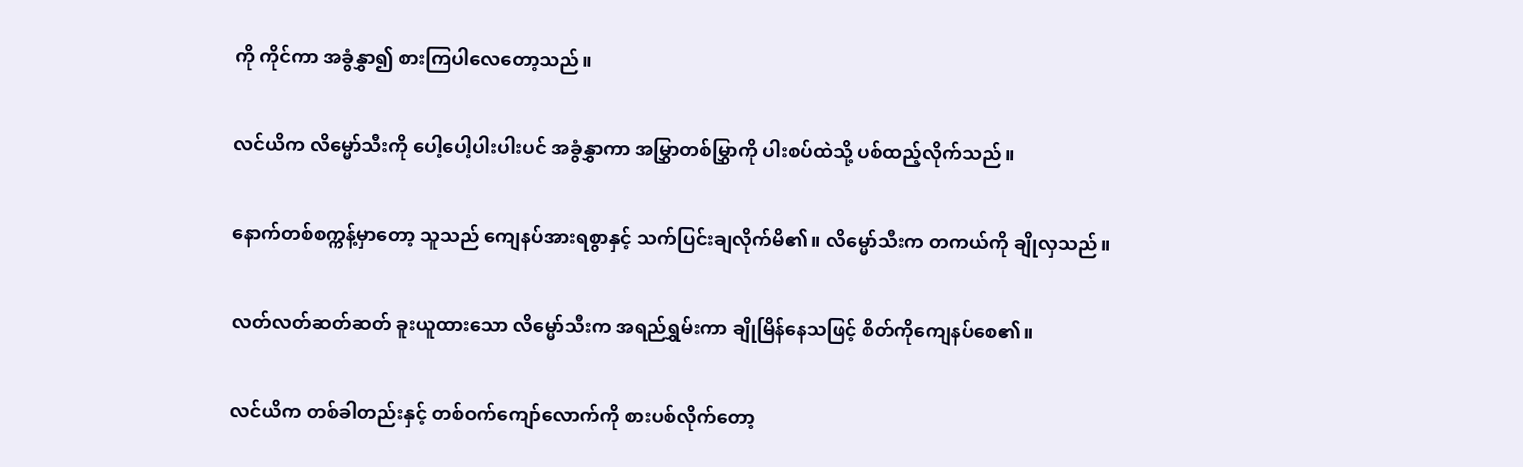ကို ကိုင်ကာ အခွံနွှာ၍ စားကြပါလေတော့သည်။

လင်ယိက လိမ္မော်သီးကို ပေါ့ပေါ့ပါးပါးပင် အခွံနွှာကာ အမြွှာတစ်မြွှာကို ပါးစပ်ထဲသို့ ပစ်ထည့်လိုက်သည်။

နောက်တစ်စက္ကန့်မှာတော့ သူသည် ကျေနပ်အားရစွာနှင့် သက်ပြင်းချလိုက်မိ၏။ လိမ္မော်သီးက တကယ်ကို ချိုလှသည်။

လတ်လတ်ဆတ်ဆတ် ခူးယူထားသော လိမ္မော်သီးက အရည်ရွှမ်းကာ ချိုမြိန်နေသဖြင့် စိတ်ကိုကျေနပ်စေ၏။

လင်ယိက တစ်ခါတည်းနှင့် တစ်ဝက်ကျော်လောက်ကို စားပစ်လိုက်တော့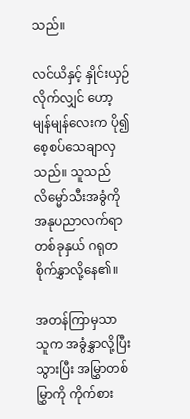သည်။

လင်ယိနှင့် နှိုင်းယှဉ်လိုက်လျှင် ဟော့မျန်မျန်လေးက ပို၍ စေ့စပ်သေချာလှသည်။ သူသည် လိမ္မော်သီးအခွံကို အနုပညာလက်ရာတစ်ခုနှယ် ဂရုတစိုက်နွှာလို့နေ၏။

အတန်ကြာမှသာ သူက အခွံနွှာလို့ပြီးသွားပြီး အမြွှာတစ်မြွှာကို ကိုက်စား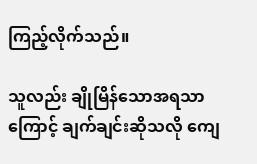ကြည့်လိုက်သည်။

သူလည်း ချိုမြိန်သောအရသာကြောင့် ချက်ချင်းဆိုသလို ကျေ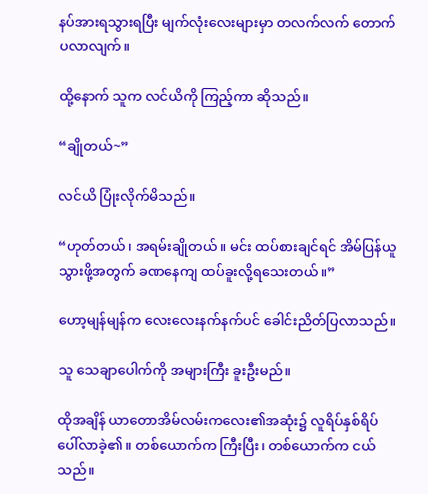နပ်အားရသွားရပြီး မျက်လုံးလေးများမှာ တလက်လက် တောက်ပလာလျက်။

ထို့နောက် သူက လင်ယိကို ကြည့်ကာ ဆိုသည်။

“ချိုတယ်~”

လင်ယိ ပြုံးလိုက်မိသည်။

“ဟုတ်တယ်၊ အရမ်းချိုတယ်။ မင်း ထပ်စားချင်ရင် အိမ်ပြန်ယူသွားဖို့အတွက် ခဏနေကျ ထပ်ခူးလို့ရသေးတယ်။”

ဟော့မျန်မျန်က လေးလေးနက်နက်ပင် ခေါင်းညိတ်ပြလာသည်။

သူ သေချာပေါက်ကို အများကြီး ခူးဦးမည်။

ထိုအချိန် ယာတောအိမ်လမ်းကလေး၏အဆုံး၌ လူရိပ်နှစ်ရိပ် ပေါ်လာခဲ့၏။ တစ်ယောက်က ကြီးပြီး၊ တစ်ယောက်က ငယ်သည်။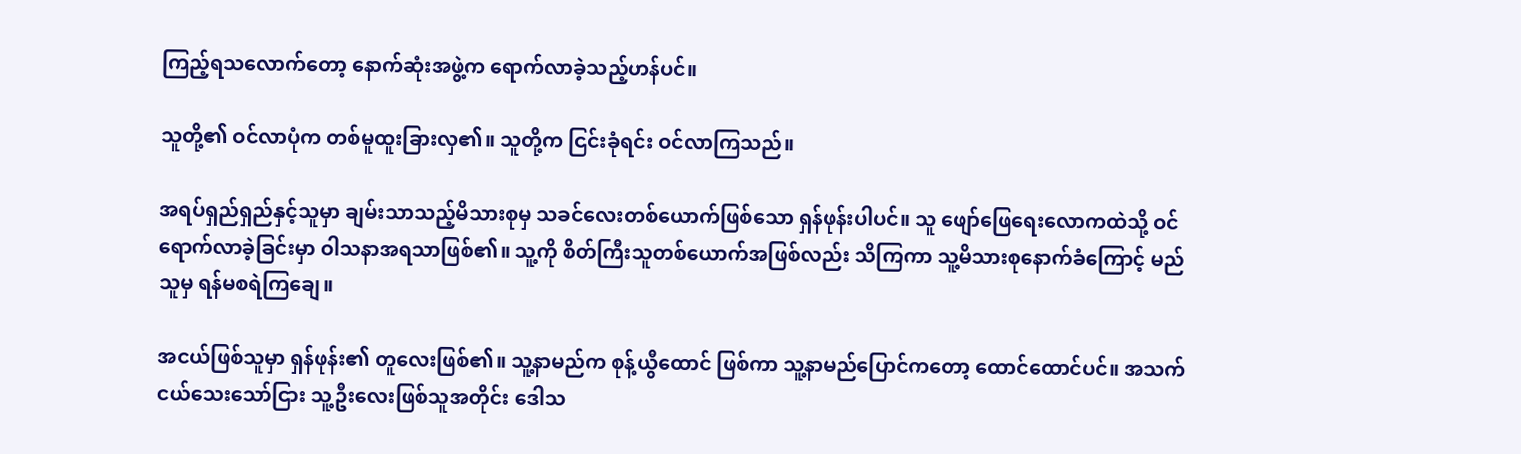ကြည့်ရသလောက်တော့ နောက်ဆုံးအဖွဲ့က ရောက်လာခဲ့သည့်ဟန်ပင်။

သူတို့၏ ဝင်လာပုံက တစ်မူထူးခြားလှ၏။ သူတို့က ငြင်းခုံရင်း ဝင်လာကြသည်။

အရပ်ရှည်ရှည်နှင့်သူမှာ ချမ်းသာသည့်မိသားစုမှ သခင်လေးတစ်ယောက်ဖြစ်သော ရှန်ဖုန်းပါပင်။ သူ ဖျော်ဖြေရေးလောကထဲသို့ ဝင်ရောက်လာခဲ့ခြင်းမှာ ဝါသနာအရသာဖြစ်၏။ သူ့ကို စိတ်ကြီးသူတစ်ယောက်အဖြစ်လည်း သိကြကာ သူ့မိသားစုနောက်ခံကြောင့် မည်သူမှ ရန်မစရဲကြချေ။

အငယ်ဖြစ်သူမှာ ရှန်ဖုန်း၏ တူလေးဖြစ်၏။ သူ့နာမည်က စုန့်ယွီထောင် ဖြစ်ကာ သူ့နာမည်ပြောင်ကတော့ ထောင်ထောင်ပင်။ အသက်ငယ်သေးသော်ငြား သူ့ဦးလေးဖြစ်သူအတိုင်း ဒေါသ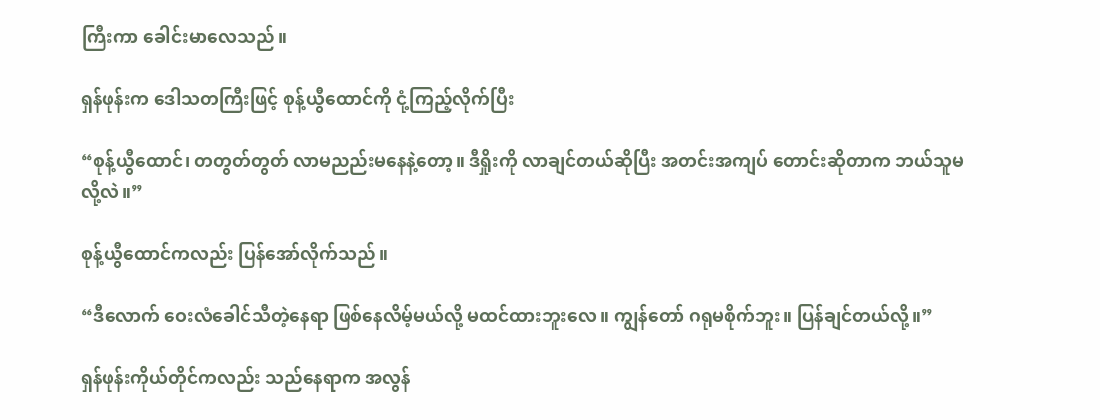ကြီးကာ ခေါင်းမာလေသည်။

ရှန်ဖုန်းက ဒေါသတကြီးဖြင့် စုန့်ယွီထောင်ကို ငုံ့ကြည့်လိုက်ပြီး

“စုန့်ယွီထောင်၊ တတွတ်တွတ် လာမညည်းမနေနဲ့တော့။ ဒီရှိုးကို လာချင်တယ်ဆိုပြီး အတင်းအကျပ် တောင်းဆိုတာက ဘယ်သူမလို့လဲ။”

စုန့်ယွီထောင်ကလည်း ပြန်အော်လိုက်သည်။

“ဒီလောက် ဝေးလံခေါင်သီတဲ့နေရာ ဖြစ်နေလိမ့်မယ်လို့ မထင်ထားဘူးလေ။ ကျွန်တော် ဂရုမစိုက်ဘူး။ ပြန်ချင်တယ်လို့။”

ရှန်ဖုန်းကိုယ်တိုင်ကလည်း သည်နေရာက အလွန်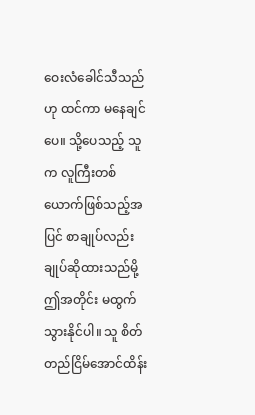ဝေးလံခေါင်သီသည်ဟု ထင်ကာ မနေချင်ပေ။ သို့ပေသည့် သူက လူကြီးတစ်ယောက်ဖြစ်သည့်အပြင် စာချုပ်လည်း ချုပ်ဆိုထားသည်မို့ ဤအတိုင်း မထွက်သွားနိုင်ပါ။ သူ စိတ်တည်ငြိမ်အောင်ထိန်း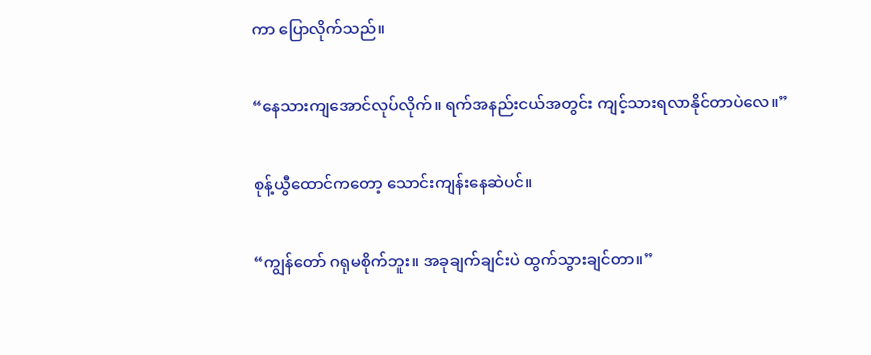ကာ ပြောလိုက်သည်။

“နေသားကျအောင်လုပ်လိုက်။ ရက်အနည်းငယ်အတွင်း ကျင့်သားရလာနိုင်တာပဲလေ။”

စုန့်ယွီထောင်ကတော့ သောင်းကျန်းနေဆဲပင်။

“ကျွန်တော် ဂရုမစိုက်ဘူး။ အခုချက်ချင်းပဲ ထွက်သွားချင်တာ။”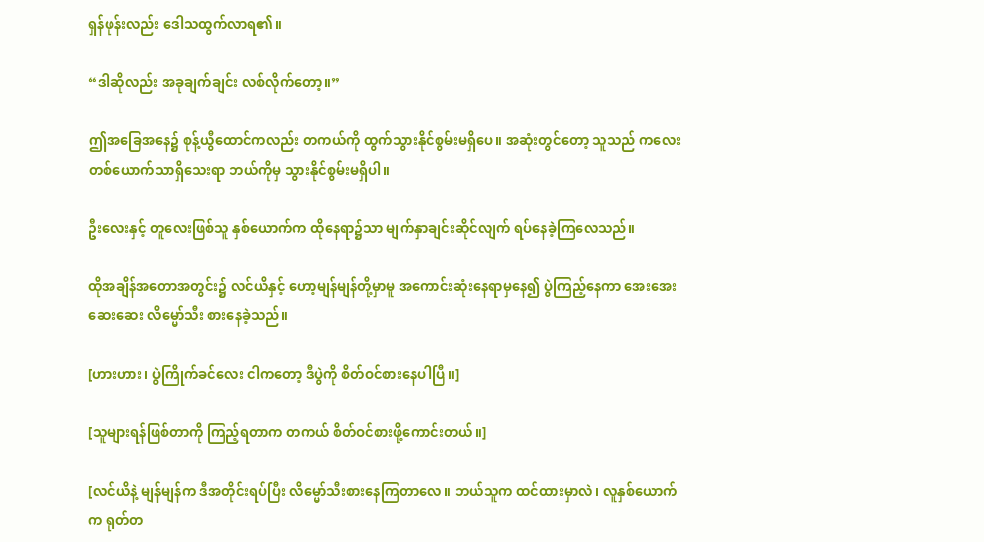ရှန်ဖုန်းလည်း ဒေါသထွက်လာရ၏။

“ဒါဆိုလည်း အခုချက်ချင်း လစ်လိုက်တော့။”

ဤအခြေအနေ၌ စုန့်ယွီထောင်ကလည်း တကယ်ကို ထွက်သွားနိုင်စွမ်းမရှိပေ။ အဆုံးတွင်တော့ သူသည် ကလေးတစ်ယောက်သာရှိသေးရာ ဘယ်ကိုမှ သွားနိုင်စွမ်းမရှိပါ။

ဦးလေးနှင့် တူလေးဖြစ်သူ နှစ်ယောက်က ထိုနေရာ၌သာ မျက်နှာချင်းဆိုင်လျက် ရပ်နေခဲ့ကြလေသည်။

ထိုအချိန်အတောအတွင်း၌ လင်ယိနှင့် ဟော့မျန်မျန်တို့မှာမူ အကောင်းဆုံးနေရာမှနေ၍ ပွဲကြည့်နေကာ အေးအေးဆေးဆေး လိမ္မော်သီး စားနေခဲ့သည်။

[ဟားဟား၊ ပွဲကြိုက်ခင်လေး ငါကတော့ ဒီပွဲကို စိတ်ဝင်စားနေပါပြီ။]

[သူများရန်ဖြစ်တာကို ကြည့်ရတာက တကယ် စိတ်ဝင်စားဖို့ကောင်းတယ်။]

[လင်ယိနဲ့ မျန်မျန်က ဒီအတိုင်းရပ်ပြီး လိမ္မော်သီးစားနေကြတာလေ။ ဘယ်သူက ထင်ထားမှာလဲ၊ လူနှစ်ယောက်က ရုတ်တ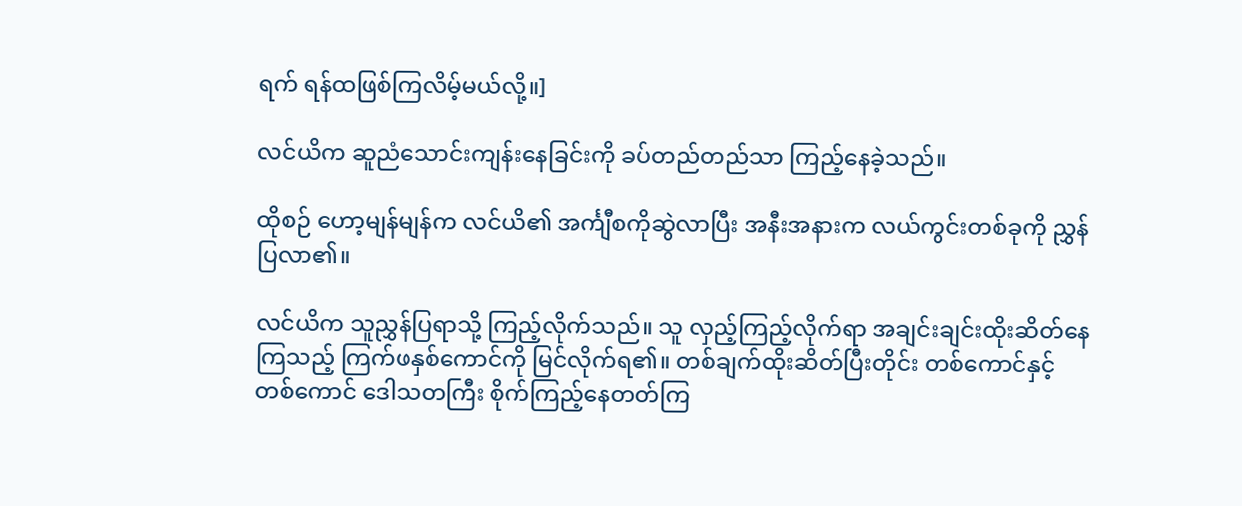ရက် ရန်ထဖြစ်ကြလိမ့်မယ်လို့။]

လင်ယိက ဆူညံသောင်းကျန်းနေခြင်းကို ခပ်တည်တည်သာ ကြည့်နေခဲ့သည်။

ထိုစဉ် ဟော့မျန်မျန်က လင်ယိ၏ အင်္ကျီစကိုဆွဲလာပြီး အနီးအနားက လယ်ကွင်းတစ်ခုကို ညွှန်ပြလာ၏။

လင်ယိက သူညွှန်ပြရာသို့ ကြည့်လိုက်သည်။ သူ လှည့်ကြည့်လိုက်ရာ အချင်းချင်းထိုးဆိတ်နေကြသည့် ကြက်ဖနှစ်ကောင်ကို မြင်လိုက်ရ၏။ တစ်ချက်ထိုးဆိတ်ပြီးတိုင်း တစ်ကောင်နှင့် တစ်ကောင် ဒေါသတကြီး စိုက်ကြည့်နေတတ်ကြ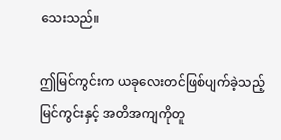သေးသည်။

ဤမြင်ကွင်းက ယခုလေးတင်ဖြစ်ပျက်ခဲ့သည့် မြင်ကွင်းနှင့် အတိအကျကိုတူ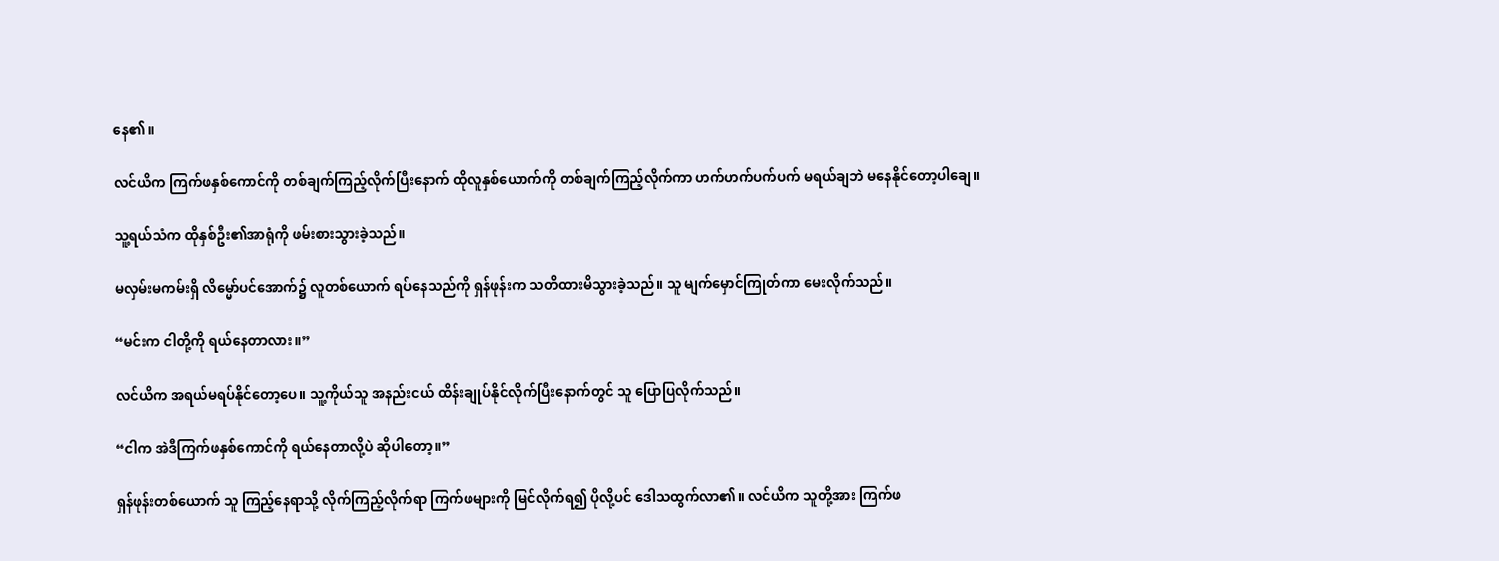နေ၏။

လင်ယိက ကြက်ဖနှစ်ကောင်ကို တစ်ချက်ကြည့်လိုက်ပြီးနောက် ထိုလူနှစ်ယောက်ကို တစ်ချက်ကြည့်လိုက်ကာ ဟက်ဟက်ပက်ပက် မရယ်ချဘဲ မနေနိုင်တော့ပါချေ။

သူ့ရယ်သံက ထိုနှစ်ဦး၏အာရုံကို ဖမ်းစားသွားခဲ့သည်။

မလှမ်းမကမ်းရှိ လိမ္မော်ပင်အောက်၌ လူတစ်ယောက် ရပ်နေသည်ကို ရှန်ဖုန်းက သတိထားမိသွားခဲ့သည်။ သူ မျက်မှောင်ကြုတ်ကာ မေးလိုက်သည်။

“မင်းက ငါတို့ကို ရယ်နေတာလား။”

လင်ယိက အရယ်မရပ်နိုင်တော့ပေ။ သူ့ကိုယ်သူ အနည်းငယ် ထိန်းချုပ်နိုင်လိုက်ပြီးနောက်တွင် သူ ပြောပြလိုက်သည်။

“ငါက အဲဒီကြက်ဖနှစ်ကောင်ကို ရယ်နေတာလို့ပဲ ဆိုပါတော့။”

ရှန်ဖုန်းတစ်ယောက် သူ ကြည့်နေရာသို့ လိုက်ကြည့်လိုက်ရာ ကြက်ဖများကို မြင်လိုက်ရ၍ ပိုလို့ပင် ဒေါသထွက်လာ၏။ လင်ယိက သူတို့အား ကြက်ဖ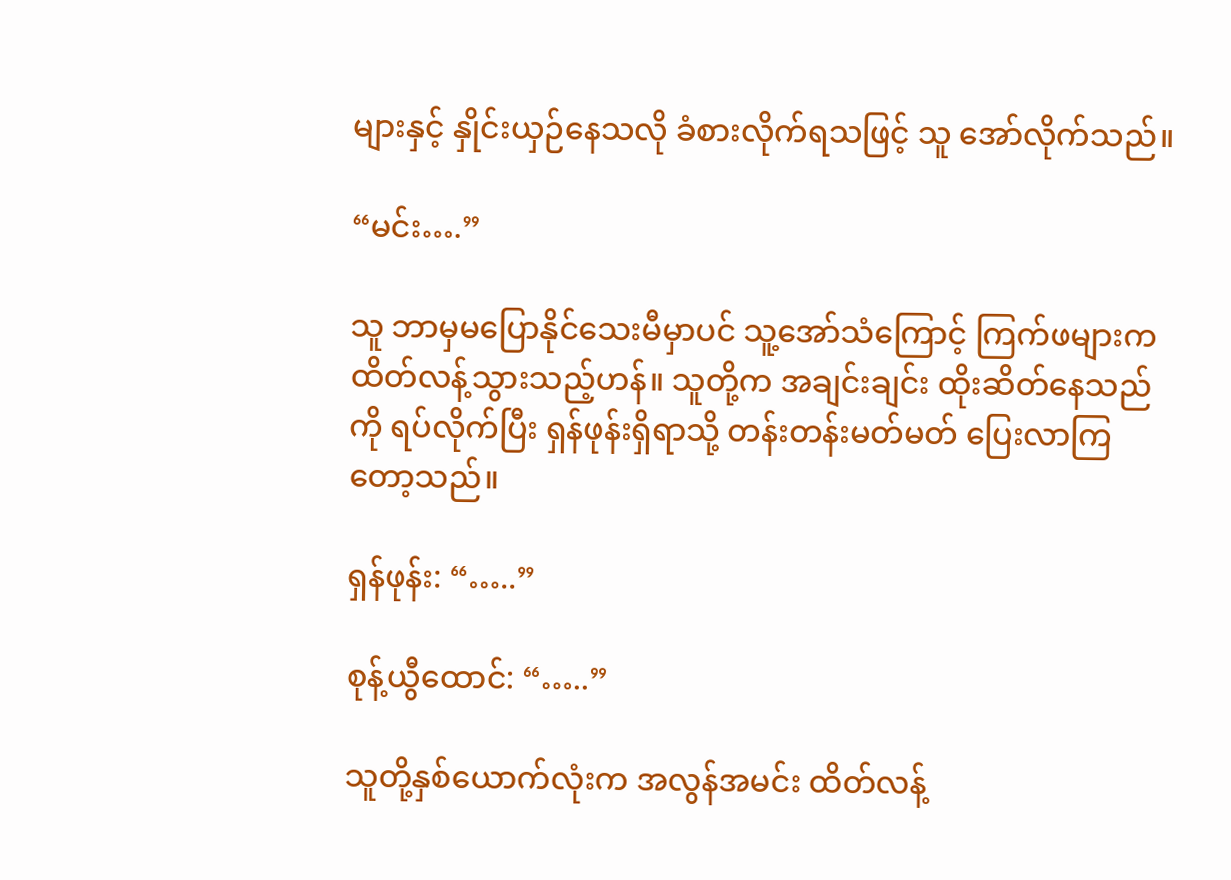များနှင့် နှိုင်းယှဉ်နေသလို ခံစားလိုက်ရသဖြင့် သူ အော်လိုက်သည်။

“မင်း….”

သူ ဘာမှမပြောနိုင်သေးမီမှာပင် သူ့အော်သံကြောင့် ကြက်ဖများက ထိတ်လန့်သွားသည့်ဟန်။ သူတို့က အချင်းချင်း ထိုးဆိတ်နေသည်ကို ရပ်လိုက်ပြီး ရှန်ဖုန်းရှိရာသို့ တန်းတန်းမတ်မတ် ပြေးလာကြတော့သည်။

ရှန်ဖုန်း: “…..”

စုန့်ယွီထောင်: “…..”

သူတို့နှစ်ယောက်လုံးက အလွန်အမင်း ထိတ်လန့်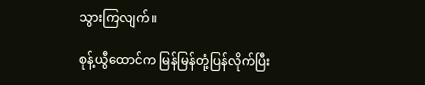သွားကြလျက်။

စုန့်ယွီထောင်က မြန်မြန်တုံ့ပြန်လိုက်ပြီး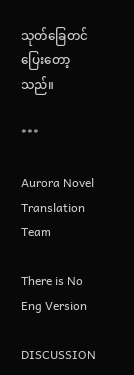သုတ်ခြေတင်ပြေးတော့သည်။

***

Aurora Novel Translation Team

There is No Eng Version

DISCUSSION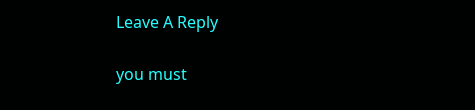Leave A Reply

you must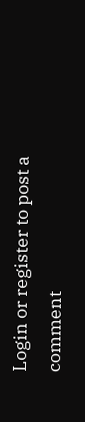Login or register to post a comment